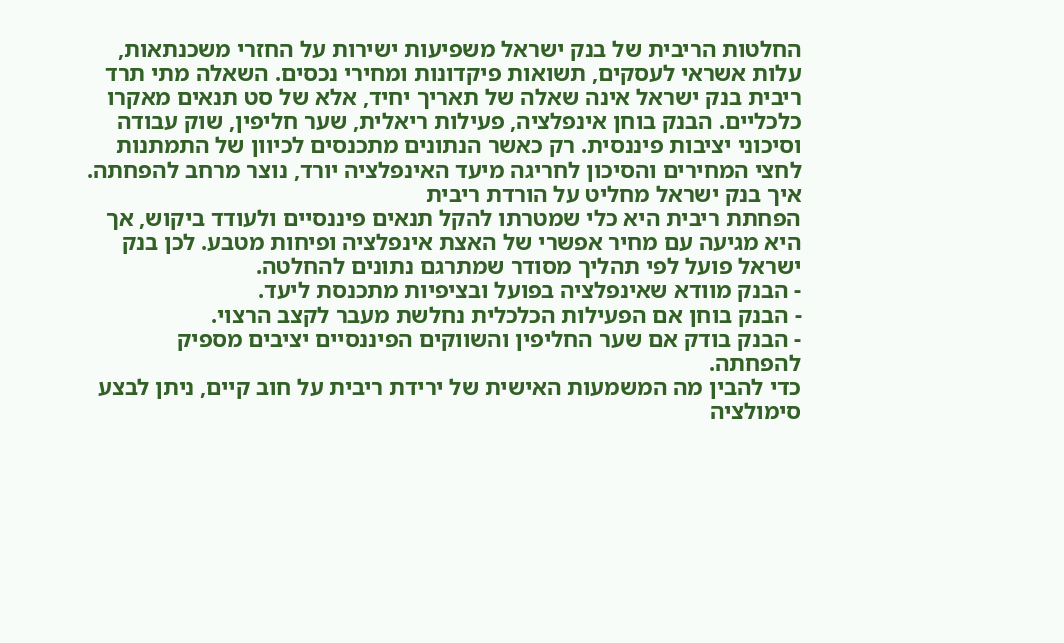החלטות הריבית של בנק ישראל משפיעות ישירות על החזרי משכנתאות, עלות אשראי לעסקים, תשואות פיקדונות ומחירי נכסים. השאלה מתי תרד ריבית בנק ישראל אינה שאלה של תאריך יחיד, אלא של סט תנאים מאקרו כלכליים. הבנק בוחן אינפלציה, פעילות ריאלית, שער חליפין, שוק עבודה וסיכוני יציבות פיננסית. רק כאשר הנתונים מתכנסים לכיוון של התמתנות לחצי המחירים והסיכון לחריגה מיעד האינפלציה יורד, נוצר מרחב להפחתה.
איך בנק ישראל מחליט על הורדת ריבית
הפחתת ריבית היא כלי שמטרתו להקל תנאים פיננסיים ולעודד ביקוש, אך היא מגיעה עם מחיר אפשרי של האצת אינפלציה ופיחות מטבע. לכן בנק ישראל פועל לפי תהליך מסודר שמתרגם נתונים להחלטה.
- הבנק מוודא שאינפלציה בפועל ובציפיות מתכנסת ליעד.
- הבנק בוחן אם הפעילות הכלכלית נחלשת מעבר לקצב הרצוי.
- הבנק בודק אם שער החליפין והשווקים הפיננסיים יציבים מספיק להפחתה.
כדי להבין מה המשמעות האישית של ירידת ריבית על חוב קיים, ניתן לבצע סימולציה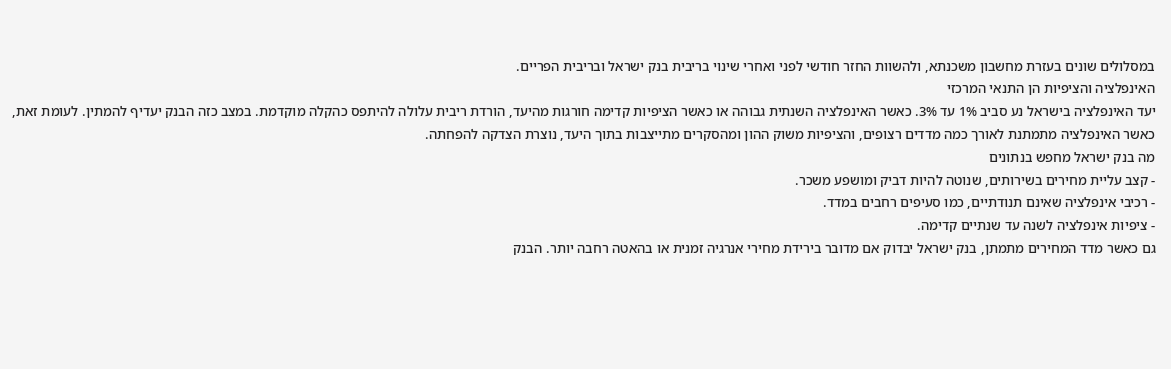במסלולים שונים בעזרת מחשבון משכנתא, ולהשוות החזר חודשי לפני ואחרי שינוי בריבית בנק ישראל ובריבית הפריים.
האינפלציה והציפיות הן התנאי המרכזי
יעד האינפלציה בישראל נע סביב 1% עד 3%. כאשר האינפלציה השנתית גבוהה או כאשר הציפיות קדימה חורגות מהיעד, הורדת ריבית עלולה להיתפס כהקלה מוקדמת. במצב כזה הבנק יעדיף להמתין. לעומת זאת, כאשר האינפלציה מתמתנת לאורך כמה מדדים רצופים, והציפיות משוק ההון ומהסקרים מתייצבות בתוך היעד, נוצרת הצדקה להפחתה.
מה בנק ישראל מחפש בנתונים
- קצב עליית מחירים בשירותים, שנוטה להיות דביק ומושפע משכר.
- רכיבי אינפלציה שאינם תנודתיים, כמו סעיפים רחבים במדד.
- ציפיות אינפלציה לשנה עד שנתיים קדימה.
גם כאשר מדד המחירים מתמתן, בנק ישראל יבדוק אם מדובר בירידת מחירי אנרגיה זמנית או בהאטה רחבה יותר. הבנק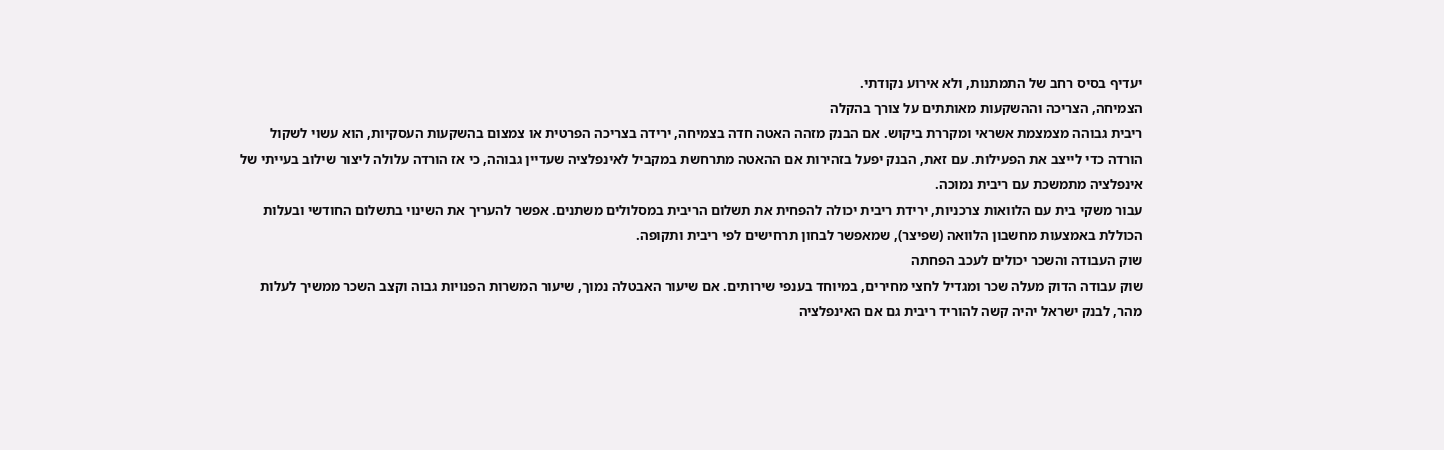יעדיף בסיס רחב של התמתנות, ולא אירוע נקודתי.
הצמיחה, הצריכה וההשקעות מאותתים על צורך בהקלה
ריבית גבוהה מצמצמת אשראי ומקררת ביקוש. אם הבנק מזהה האטה חדה בצמיחה, ירידה בצריכה הפרטית או צמצום בהשקעות העסקיות, הוא עשוי לשקול הורדה כדי לייצב את הפעילות. עם זאת, הבנק יפעל בזהירות אם ההאטה מתרחשת במקביל לאינפלציה שעדיין גבוהה, כי אז הורדה עלולה ליצור שילוב בעייתי של אינפלציה מתמשכת עם ריבית נמוכה.
עבור משקי בית עם הלוואות צרכניות, ירידת ריבית יכולה להפחית את תשלום הריבית במסלולים משתנים. אפשר להעריך את השינוי בתשלום החודשי ובעלות הכוללת באמצעות מחשבון הלוואה (שפיצר), שמאפשר לבחון תרחישים לפי ריבית ותקופה.
שוק העבודה והשכר יכולים לעכב הפחתה
שוק עבודה הדוק מעלה שכר ומגדיל לחצי מחירים, במיוחד בענפי שירותים. אם שיעור האבטלה נמוך, שיעור המשרות הפנויות גבוה וקצב השכר ממשיך לעלות מהר, לבנק ישראל יהיה קשה להוריד ריבית גם אם האינפלציה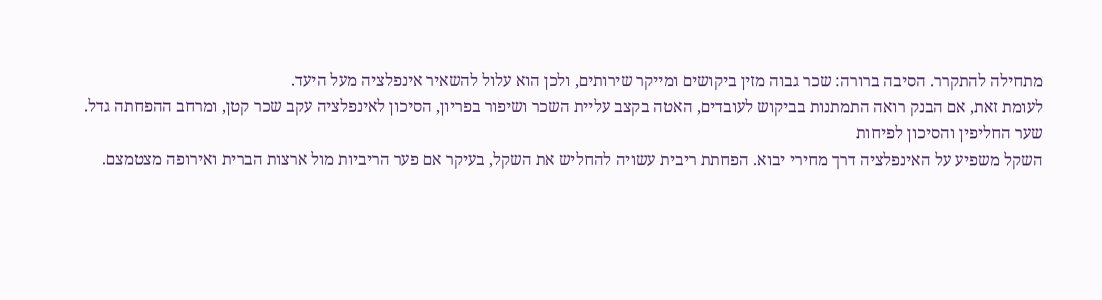מתחילה להתקרר. הסיבה ברורה: שכר גבוה מזין ביקושים ומייקר שירותים, ולכן הוא עלול להשאיר אינפלציה מעל היעד.
לעומת זאת, אם הבנק רואה התמתנות בביקוש לעובדים, האטה בקצב עליית השכר ושיפור בפריון, הסיכון לאינפלציה עקב שכר קטן, ומרחב ההפחתה גדל.
שער החליפין והסיכון לפיחות
השקל משפיע על האינפלציה דרך מחירי יבוא. הפחתת ריבית עשויה להחליש את השקל, בעיקר אם פער הריביות מול ארצות הברית ואירופה מצטמצם.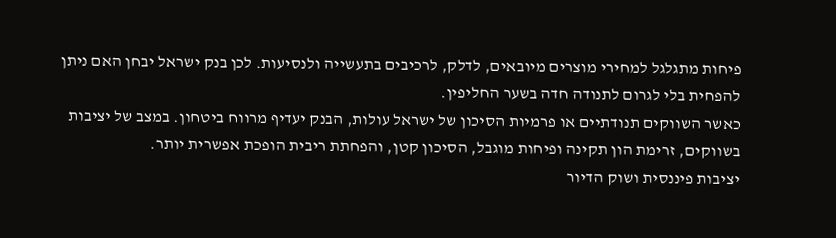פיחות מתגלגל למחירי מוצרים מיובאים, לדלק, לרכיבים בתעשייה ולנסיעות. לכן בנק ישראל יבחן האם ניתן להפחית בלי לגרום לתנודה חדה בשער החליפין.
כאשר השווקים תנודתיים או פרמיות הסיכון של ישראל עולות, הבנק יעדיף מרווח ביטחון. במצב של יציבות בשווקים, זרימת הון תקינה ופיחות מוגבל, הסיכון קטן, והפחתת ריבית הופכת אפשרית יותר.
יציבות פיננסית ושוק הדיור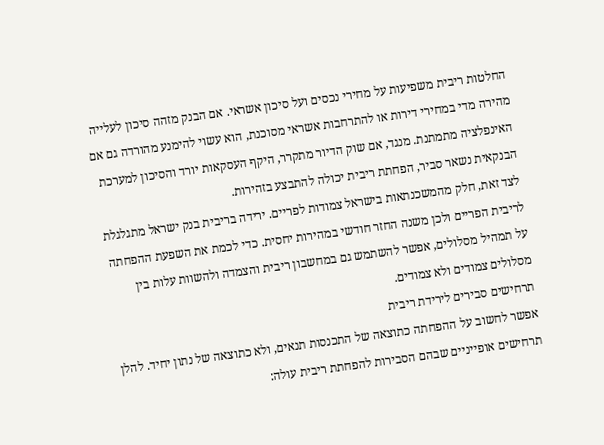החלטות ריבית משפיעות על מחירי נכסים ועל סיכון אשראי. אם הבנק מזהה סיכון לעלייה מהירה מדי במחירי דירות או להתרחבות אשראי מסוכנת, הוא עשוי להימנע מהורדה גם אם האינפלציה מתמתנת. מנגד, אם שוק הדיור מתקרר, היקף העסקאות יורד והסיכון למערכת הבנקאית נשאר סביר, הפחתת ריבית יכולה להתבצע בזהירות.
לצד זאת, חלק מהמשכנתאות בישראל צמודות לפריים. ירידה בריבית בנק ישראל מתגלגלת לריבית הפריים ולכן משנה החזר חודשי במהירות יחסית. כדי לכמת את השפעת ההפחתה על תמהיל מסלולים, אפשר להשתמש גם במחשבון ריבית והצמדה ולהשוות עלות בין מסלולים צמודים ולא צמודים.
תרחישים סבירים לירידת ריבית
אפשר לחשוב על ההפחתה כתוצאה של התכנסות תנאים, ולא כתוצאה של נתון יחיד. להלן תרחישים אופייניים שבהם הסבירות להפחתת ריבית עולה: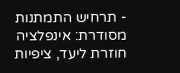- תרחיש התמתנות מסודרת: אינפלציה חוזרת ליעד, ציפיות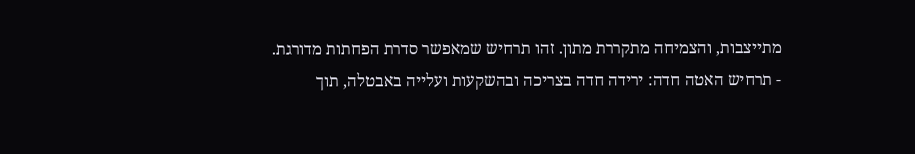מתייצבות, והצמיחה מתקררת מתון. זהו תרחיש שמאפשר סדרת הפחתות מדורגת.
- תרחיש האטה חדה: ירידה חדה בצריכה ובהשקעות ועלייה באבטלה, תוך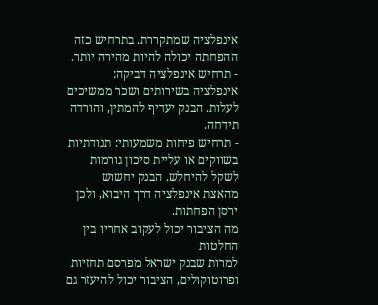אינפלציה שמתקררת. בתרחיש כזה ההפחתה יכולה להיות מהירה יותר.
- תרחיש אינפלציה דביקה: אינפלציה בשירותים ושכר ממשיכים לעלות. הבנק יעדיף להמתין, והורדה תידחה.
- תרחיש פיחות משמעותי: תנודתיות בשווקים או עליית סיכון גורמות לשקל להיחלש. הבנק יחשוש מהאצת אינפלציה דרך היבוא, ולכן ירסן הפחתות.
מה הציבור יכול לעקוב אחריו בין החלטות
למרות שבנק ישראל מפרסם תחזיות ופרוטוקולים, הציבור יכול להיעזר גם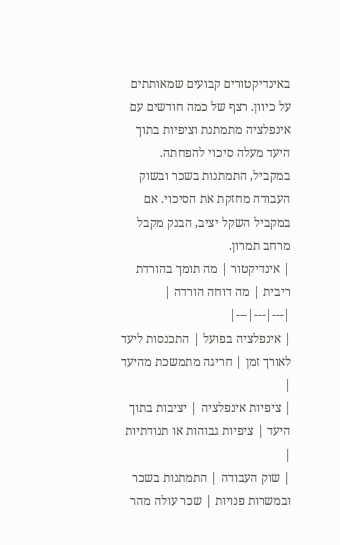באינדיקטורים קבועים שמאותתים על כיוון. רצף של כמה חודשים עם אינפלציה מתמתנת וציפיות בתוך היעד מעלה סיכוי להפחתה. במקביל, התמתנות בשכר ובשוק העבודה מחזקת את הסיכוי. אם במקביל השקל יציב, הבנק מקבל מרחב תמרון.
| אינדיקטור | מה תומך בהורדת ריבית | מה דוחה הורדה |
|---|---|---|
| אינפלציה בפועל | התכנסות ליעד לאורך זמן | חריגה מתמשכת מהיעד |
| ציפיות אינפלציה | יציבות בתוך היעד | ציפיות גבוהות או תנודתיות |
| שוק העבודה | התמתנות בשכר ובמשרות פנויות | שכר עולה מהר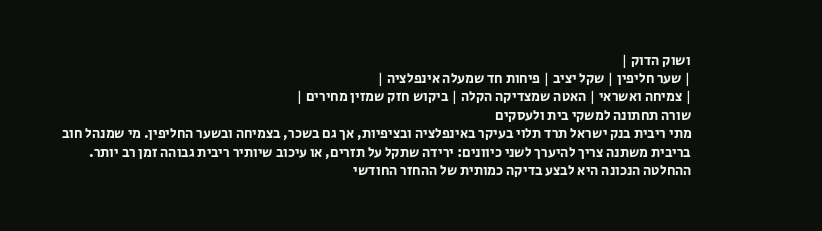ושוק הדוק |
| שער חליפין | שקל יציב | פיחות חד שמעלה אינפלציה |
| צמיחה ואשראי | האטה שמצדיקה הקלה | ביקוש חזק שמזין מחירים |
שורה תחתונה למשקי בית ולעסקים
מתי ריבית בנק ישראל תרד תלוי בעיקר באינפלציה ובציפיות, אך גם בשכר, בצמיחה ובשער החליפין. מי שמנהל חוב בריבית משתנה צריך להיערך לשני כיוונים: ירידה שתקל על תזרים, או עיכוב שיותיר ריבית גבוהה זמן רב יותר. ההחלטה הנכונה היא לבצע בדיקה כמותית של ההחזר החודשי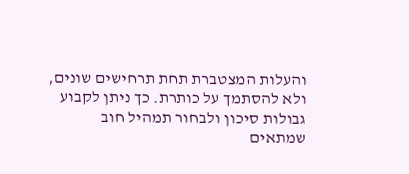והעלות המצטברת תחת תרחישים שונים, ולא להסתמך על כותרת. כך ניתן לקבוע גבולות סיכון ולבחור תמהיל חוב שמתאים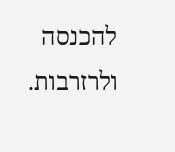להכנסה ולרזרבות.